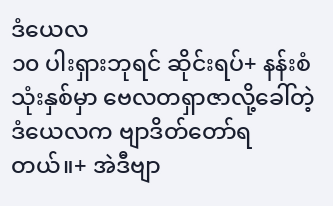ဒံယေလ
၁၀ ပါးရှားဘုရင် ဆိုင်းရပ်+ နန်းစံသုံးနှစ်မှာ ဗေလတရှာဇာလို့ခေါ်တဲ့ ဒံယေလက ဗျာဒိတ်တော်ရတယ်။+ အဲဒီဗျာ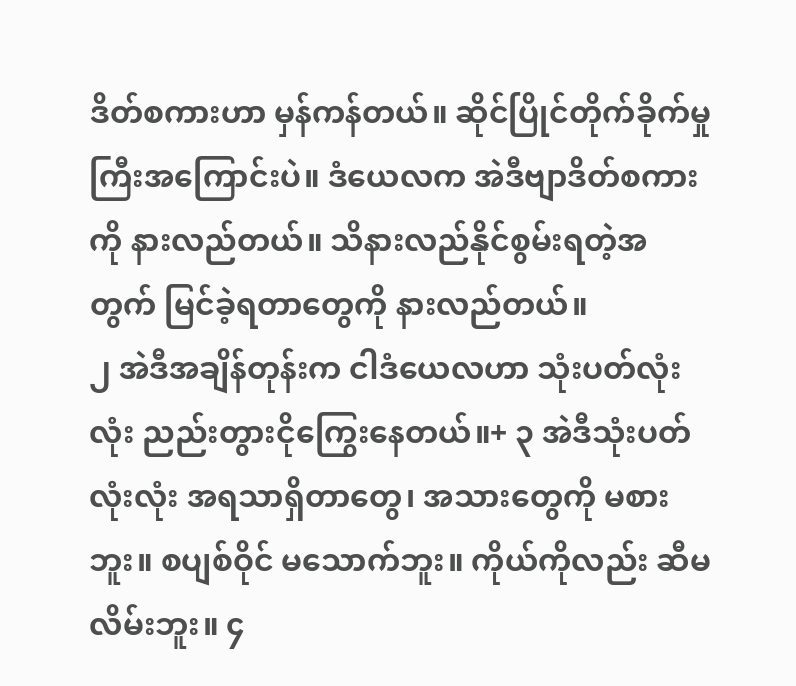ဒိတ်စကားဟာ မှန်ကန်တယ်။ ဆိုင်ပြိုင်တိုက်ခိုက်မှုကြီးအကြောင်းပဲ။ ဒံယေလက အဲဒီဗျာဒိတ်စကားကို နားလည်တယ်။ သိနားလည်နိုင်စွမ်းရတဲ့အတွက် မြင်ခဲ့ရတာတွေကို နားလည်တယ်။
၂ အဲဒီအချိန်တုန်းက ငါဒံယေလဟာ သုံးပတ်လုံးလုံး ညည်းတွားငိုကြွေးနေတယ်။+ ၃ အဲဒီသုံးပတ်လုံးလုံး အရသာရှိတာတွေ၊ အသားတွေကို မစားဘူး။ စပျစ်ဝိုင် မသောက်ဘူး။ ကိုယ်ကိုလည်း ဆီမလိမ်းဘူး။ ၄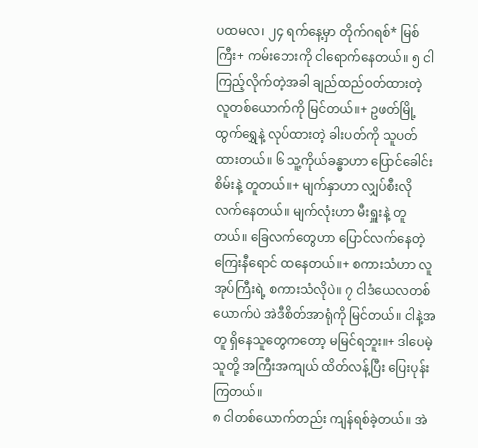ပထမလ၊ ၂၄ ရက်နေ့မှာ တိုက်ဂရစ်* မြစ်ကြီး+ ကမ်းဘေးကို ငါရောက်နေတယ်။ ၅ ငါကြည့်လိုက်တဲ့အခါ ချည်ထည်ဝတ်ထားတဲ့ လူတစ်ယောက်ကို မြင်တယ်။+ ဥဖတ်မြို့ထွက်ရွှေနဲ့ လုပ်ထားတဲ့ ခါးပတ်ကို သူပတ်ထားတယ်။ ၆ သူ့ကိုယ်ခန္ဓာဟာ ပြောင်ခေါင်းစိမ်းနဲ့ တူတယ်။+ မျက်နှာဟာ လျှပ်စီးလို လက်နေတယ်။ မျက်လုံးဟာ မီးရှူးနဲ့ တူတယ်။ ခြေလက်တွေဟာ ပြောင်လက်နေတဲ့ ကြေးနီရောင် ထနေတယ်။+ စကားသံဟာ လူအုပ်ကြီးရဲ့ စကားသံလိုပဲ။ ၇ ငါဒံယေလတစ်ယောက်ပဲ အဲဒီစိတ်အာရုံကို မြင်တယ်။ ငါနဲ့အတူ ရှိနေသူတွေကတော့ မမြင်ရဘူး။+ ဒါပေမဲ့ သူတို့ အကြီးအကျယ် ထိတ်လန့်ပြီး ပြေးပုန်းကြတယ်။
၈ ငါတစ်ယောက်တည်း ကျန်ရစ်ခဲ့တယ်။ အဲ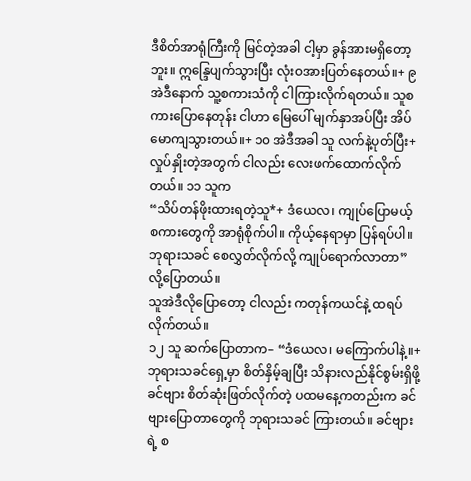ဒီစိတ်အာရုံကြီးကို မြင်တဲ့အခါ ငါ့မှာ ခွန်အားမရှိတော့ဘူး။ ဣန္ဒြေပျက်သွားပြီး လုံးဝအားပြတ်နေတယ်။+ ၉ အဲဒီနောက် သူ့စကားသံကို ငါကြားလိုက်ရတယ်။ သူစကားပြောနေတုန်း ငါဟာ မြေပေါ် မျက်နှာအပ်ပြီး အိပ်မောကျသွားတယ်။+ ၁၀ အဲဒီအခါ သူ လက်နဲ့ပုတ်ပြီး+ လှုပ်နှိုးတဲ့အတွက် ငါလည်း လေးဖက်ထောက်လိုက်တယ်။ ၁၁ သူက
“သိပ်တန်ဖိုးထားရတဲ့သူ*+ ဒံယေလ၊ ကျုပ်ပြောမယ့် စကားတွေကို အာရုံစိုက်ပါ။ ကိုယ့်နေရာမှာ ပြန်ရပ်ပါ။ ဘုရားသခင် စေလွှတ်လိုက်လို့ ကျုပ်ရောက်လာတာ” လို့ပြောတယ်။
သူအဲဒီလိုပြောတော့ ငါလည်း ကတုန်ကယင်နဲ့ ထရပ်လိုက်တယ်။
၁၂ သူ ဆက်ပြောတာက– “ဒံယေလ၊ မကြောက်ပါနဲ့။+ ဘုရားသခင်ရှေ့မှာ စိတ်နှိမ့်ချပြီး သိနားလည်နိုင်စွမ်းရှိဖို့ ခင်ဗျား စိတ်ဆုံးဖြတ်လိုက်တဲ့ ပထမနေ့ကတည်းက ခင်ဗျားပြောတာတွေကို ဘုရားသခင် ကြားတယ်။ ခင်ဗျားရဲ့ စ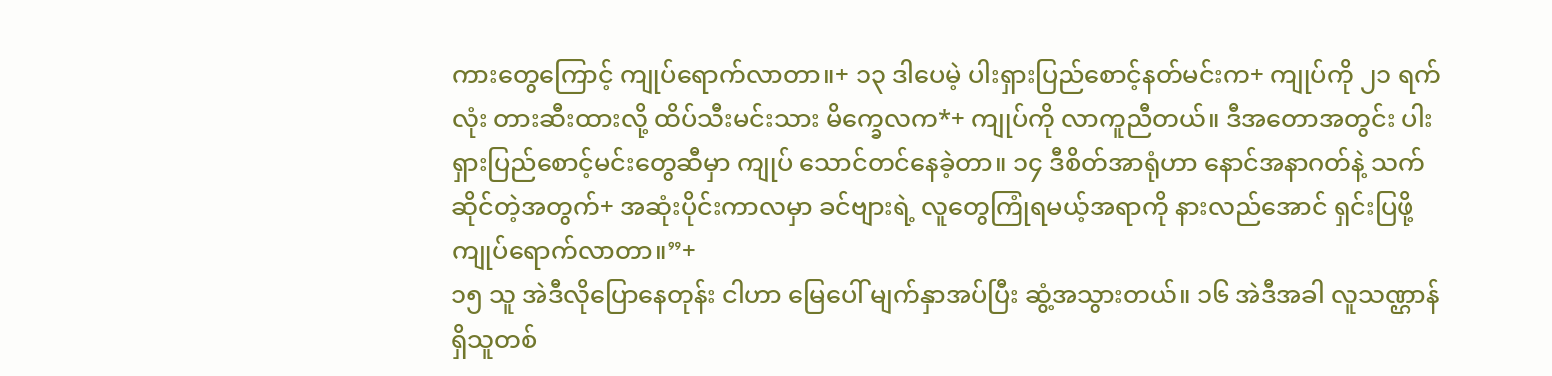ကားတွေကြောင့် ကျုပ်ရောက်လာတာ။+ ၁၃ ဒါပေမဲ့ ပါးရှားပြည်စောင့်နတ်မင်းက+ ကျုပ်ကို ၂၁ ရက်လုံး တားဆီးထားလို့ ထိပ်သီးမင်းသား မိက္ခေလက*+ ကျုပ်ကို လာကူညီတယ်။ ဒီအတောအတွင်း ပါးရှားပြည်စောင့်မင်းတွေဆီမှာ ကျုပ် သောင်တင်နေခဲ့တာ။ ၁၄ ဒီစိတ်အာရုံဟာ နောင်အနာဂတ်နဲ့ သက်ဆိုင်တဲ့အတွက်+ အဆုံးပိုင်းကာလမှာ ခင်ဗျားရဲ့ လူတွေကြုံရမယ့်အရာကို နားလည်အောင် ရှင်းပြဖို့ ကျုပ်ရောက်လာတာ။”+
၁၅ သူ အဲဒီလိုပြောနေတုန်း ငါဟာ မြေပေါ် မျက်နှာအပ်ပြီး ဆွံ့အသွားတယ်။ ၁၆ အဲဒီအခါ လူသဏ္ဌာန်ရှိသူတစ်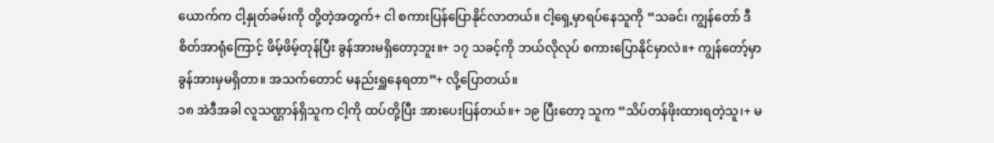ယောက်က ငါ့နှုတ်ခမ်းကို တို့တဲ့အတွက်+ ငါ စကားပြန်ပြောနိုင်လာတယ်။ ငါ့ရှေ့မှာရပ်နေသူကို “သခင်၊ ကျွန်တော် ဒီစိတ်အာရုံကြောင့် ဖိမ့်ဖိမ့်တုန်ပြီး ခွန်အားမရှိတော့ဘူး။+ ၁၇ သခင့်ကို ဘယ်လိုလုပ် စကားပြောနိုင်မှာလဲ။+ ကျွန်တော့်မှာ ခွန်အားမှမရှိတာ။ အသက်တောင် မနည်းရှူနေရတာ”+ လို့ပြောတယ်။
၁၈ အဲဒီအခါ လူသဏ္ဌာန်ရှိသူက ငါ့ကို ထပ်တို့ပြီး အားပေးပြန်တယ်။+ ၁၉ ပြီးတော့ သူက “သိပ်တန်ဖိုးထားရတဲ့သူ၊+ မ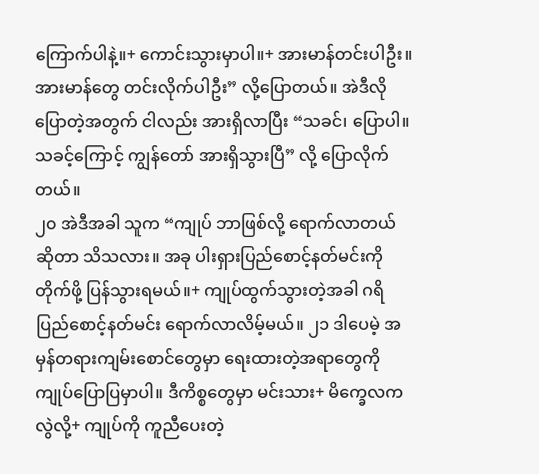ကြောက်ပါနဲ့။+ ကောင်းသွားမှာပါ။+ အားမာန်တင်းပါဦး။ အားမာန်တွေ တင်းလိုက်ပါဦး” လို့ပြောတယ်။ အဲဒီလိုပြောတဲ့အတွက် ငါလည်း အားရှိလာပြီး “သခင်၊ ပြောပါ။ သခင့်ကြောင့် ကျွန်တော် အားရှိသွားပြီ” လို့ ပြောလိုက်တယ်။
၂၀ အဲဒီအခါ သူက “ကျုပ် ဘာဖြစ်လို့ ရောက်လာတယ်ဆိုတာ သိသလား။ အခု ပါးရှားပြည်စောင့်နတ်မင်းကို တိုက်ဖို့ ပြန်သွားရမယ်။+ ကျုပ်ထွက်သွားတဲ့အခါ ဂရိပြည်စောင့်နတ်မင်း ရောက်လာလိမ့်မယ်။ ၂၁ ဒါပေမဲ့ အမှန်တရားကျမ်းစောင်တွေမှာ ရေးထားတဲ့အရာတွေကို ကျုပ်ပြောပြမှာပါ။ ဒီကိစ္စတွေမှာ မင်းသား+ မိက္ခေလကလွဲလို့+ ကျုပ်ကို ကူညီပေးတဲ့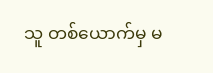သူ တစ်ယောက်မှ မ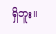ရှိဘူး။